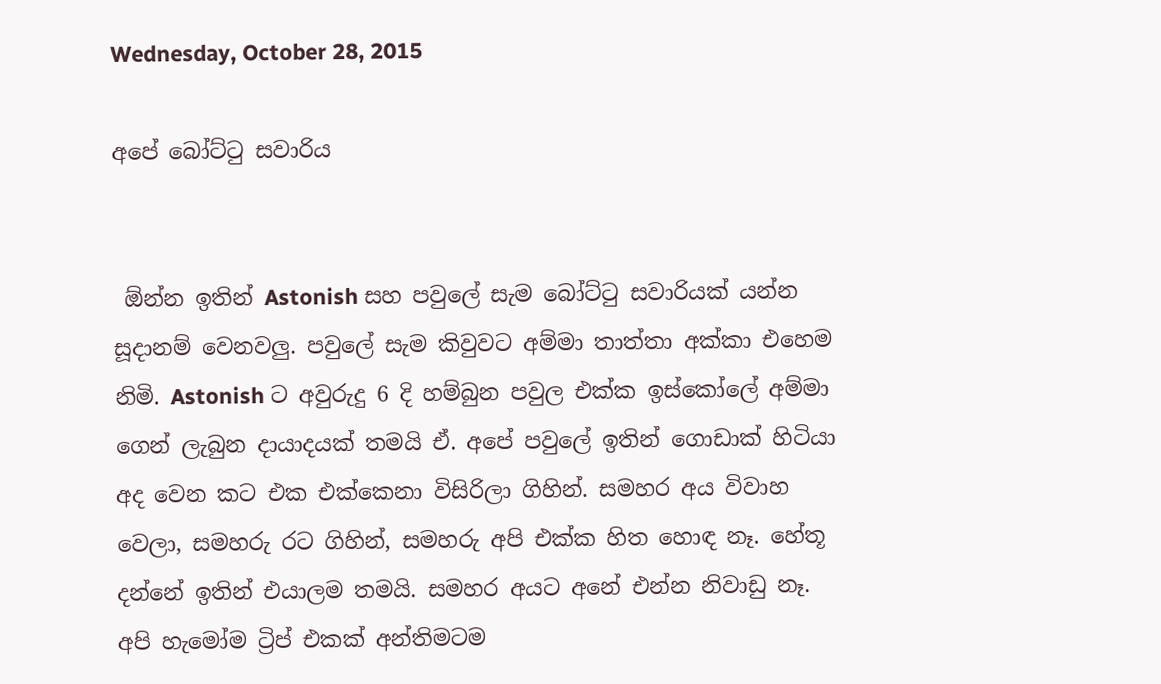Wednesday, October 28, 2015

අපේ බෝට්ටු සවාරිය


 ඕන්න ඉතින් Astonish සහ පවුලේ සැම බෝට්ටු සවාරියක් යන්න සූදානම් වෙනවලු. පවුලේ සැම කිවුවට අම්මා තාත්තා අක්කා එහෙම නිමි. Astonish ට අවුරුදු 6 දි හම්බුන පවුල එක්ක ඉස්කෝලේ අම්මා ගෙන් ලැබුන දායාදයක් තමයි ඒ. අපේ පවුලේ ඉතින් ගොඩාක් හිටියා අද වෙන කට එක එක්කෙනා විසිරිලා ගිහින්. සමහර අය විවාහ වෙලා, සමහරු රට ගිහින්, සමහරු අපි එක්ක හිත හොඳ නෑ. හේතූ දන්නේ ඉතින් එයාලම තමයි. සමහර අයට අනේ එන්න නිවාඩු නෑ.
අපි හැමෝම ට්‍රිප් එකක් අන්තිමටම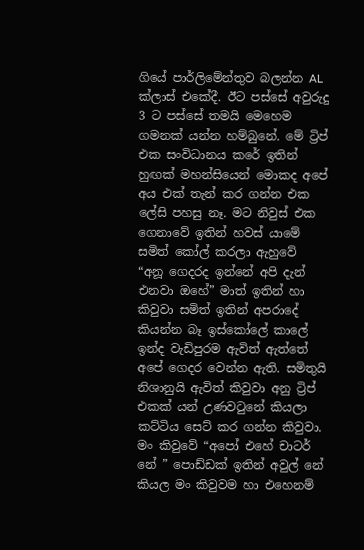ගියේ පාර්ලිමේන්තුව බලන්න AL ක්ලාස් එකේදී. ඊට පස්සේ අවුරුදු 3 ට පස්සේ තමයි මෙහෙම ගමනක් යන්න හම්බුනේ. මේ ට්‍රිප් එක සංවිධානය කරේ ඉතින් හුඟක් මහන්සියෙන් මොකද අපේ අය එක් තැන් කර ගන්න එක ලේසි පහසු නෑ. මට නිවුස් එක ගෙනාවේ ඉතින් හවස් යාමේ සමිත් කෝල් කරලා ඇහුවේ
“අනූ ගෙදරද ඉන්නේ අපි දැන් එනවා ඔහේ” මාත් ඉතින් හා කිවුවා සමිත් ඉතින් අපරාදේ කියන්න බෑ ඉස්කෝලේ කාලේ ඉන්ද වැඩිපුරම ඇවිත් ඇත්තේ අපේ ගෙදර වෙන්න ඇති. සමිතුයි නිශානුයි ඇවිත් කිවුවා අනු ට්‍රිප් එකක් යන් උණවටුනේ කියලා කට්ටිය සෙට් කර ගන්න කිවුවා. මං කිවුවේ “අපෝ එහේ චාටර් නේ ” පොඩ්ඩක් ඉතින් අවුල් නේ කියල මං කිවුවම හා එහෙනම්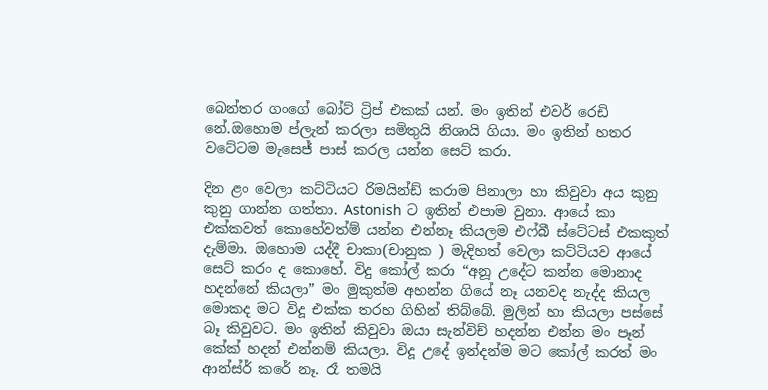බෙන්තර ගංගේ බෝට් ට්‍රිප් එකක් යන්. මං ඉතින් එවර් රෙඩි නේ.ඔහොම ප්ලැන් කරලා සමිතුයි නිශායි ගියා. මං ඉතින් හතර වටේටම මැසෙජ් පාස් කරල යන්න සෙට් කරා.

දින ළං වෙලා කට්ටියට රිමයින්ඩ් කරාම පිනාලා හා කිවුවා අය කුනු කුනු ගාන්න ගත්තා. Astonish ට ඉතින් එපාම වුනා. ආයේ කා එක්කවත් කොහේවත්ම් යන්න එන්නෑ කියලම එෆ්බී ස්ටේටස් එකකුත් දැම්මා. ඔහොම යද්දී චාකා(චානුක ) මැදිහත් වෙලා කට්ටියව ආයේ සෙට් කරං ද කොහේ. විදු කෝල් කරා “අනූ උදේට කන්න මොනාද හදන්නේ කියලා” මං මුකුත්ම අහන්න ගියේ නෑ යනවද නැද්ද කියල මොකද මට විදූ එක්ක තරහ ගිහින් තිබ්බේ. මුලින් හා කියලා පස්සේ බෑ කිවුවට. මං ඉතින් කිවුවා ඔයා සැන්විච් හදන්න එන්න මං පෑන් කේක් හදන් එන්නම් කියලා. විදූ උදේ ඉන්දන්ම මට කෝල් කරත් මං ආන්ස්ර් කරේ නෑ. රෑ තමයි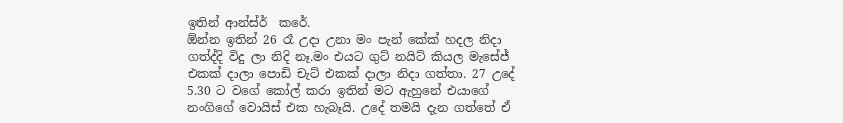ඉතින් ආන්ස්ර්  කරේ.
ඕන්න ඉතින් 26 රෑ උදා උනා මං පැන් කේක් හදල නිදා ගත්ද්දි විදු ලා නිදි නෑ.මං එයට ගුට් නයිට් කියල මැසේජ් එකක් දාලා පොඩි චැට් එකක් දාලා නිදා ගත්තා. 27 උදේ 5.30 ට වගේ කෝල් කරා ඉතින් මට ඇහුනේ එයාගේ නංගිගේ වොයිස් එක හැබෑයි. උදේ තමයි දැන ගත්තේ ඒ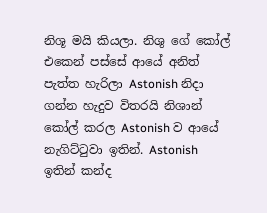නිශූ මයි කියලා. නිශු ගේ කෝල් එකෙන් පස්සේ ආයේ අනිත් පැත්ත හැරිලා Astonish නිදා ගන්න හැදුව විතරයි නිශාන් කෝල් කරල Astonish ව ආයේ නැගිට්ටුවා ඉතින්. Astonish ඉතින් කන්ද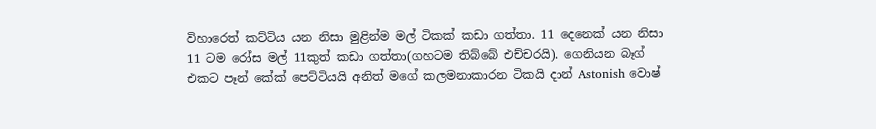විහාරෙත් කට්ටිය යන නිසා මුළින්ම මල් ටිකක් කඩා ගත්තා. 11 දෙනෙක් යන නිසා 11 ටම රෝස මල් 11කුත් කඩා ගත්තා(ගහටම තිබ්බේ එච්චරයි). ගෙනියන බෑග් එකට පෑන් කේක් පෙට්ටියයි අනිත් මගේ කලමනාකාරන ටිකයි දාන් Astonish වොෂ්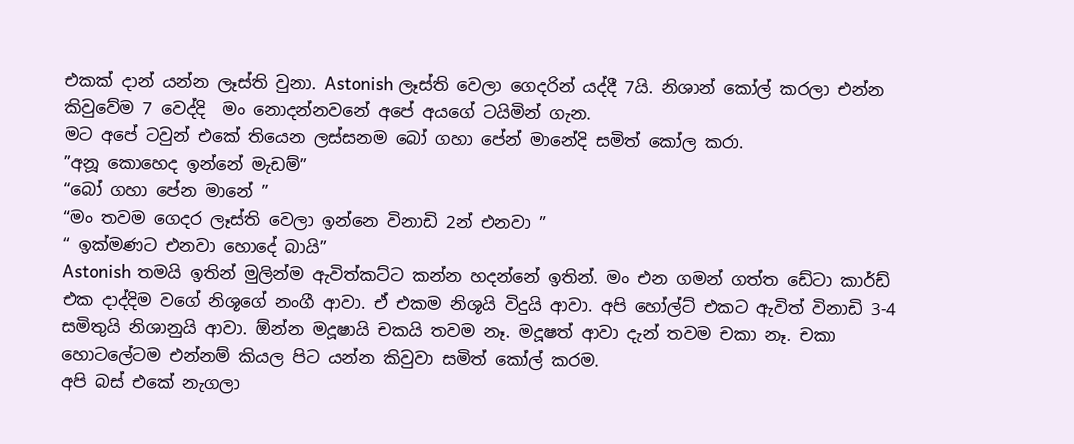එකක් දාන් යන්න ලෑස්ති වුනා. Astonish ලෑස්ති වෙලා ගෙදරින් යද්දී 7යි. නිශාන් කෝල් කරලා එන්න කිවුවේම 7 වෙද්දි  මං නොදන්නවනේ අපේ අයගේ ටයිමින් ගැන.
මට අපේ ටවුන් එකේ තියෙන ලස්සනම බෝ ගහා පේන් මානේදි සමිත් කෝල කරා.
”අනූ කොහෙද ඉන්නේ මැඩම්”
“බෝ ගහා පේන මානේ ”
“මං තවම ගෙදර ලෑස්ති වෙලා ඉන්නෙ විනාඩි 2න් එනවා ”
“ ඉක්මණට එනවා හොදේ බායි”
Astonish තමයි ඉතින් මුලින්ම ඇවිත්කට්ට කන්න හදන්නේ ඉතින්. මං එන ගමන් ගත්ත ඩේටා කාර්ඩ් එක දාද්දිම වගේ නිශූගේ නංගී ආවා. ඒ එකම නිශූයි විදුයි ආවා. අපි හෝල්ට් එකට ඇවිත් විනාඩි 3-4 සමිතුයි නිශානුයි ආවා. ඕන්න මදූෂායි චකයි තවම නෑ. මදූෂත් ආවා දැන් තවම චකා නෑ. චකා හොටලේටම එන්නම් කියල පිට යන්න කිවුවා සමිත් කෝල් කරම.
අපි බස් එකේ නැගලා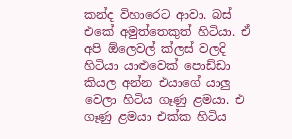කන්ද විහාරෙට ආවා. බස් එකේ අමුත්තෙකුත් හිටියා. ඒ අපි ඕලෙවල් ක්ලස් වලදි හිටියා යාළුවෙක් පොඩ්ඩා කියල අන්න එයාගේ යාලු වෙලා හිටිය ගෑණු ළමයා. එ ගෑණු ළමයා එක්ක හිටිය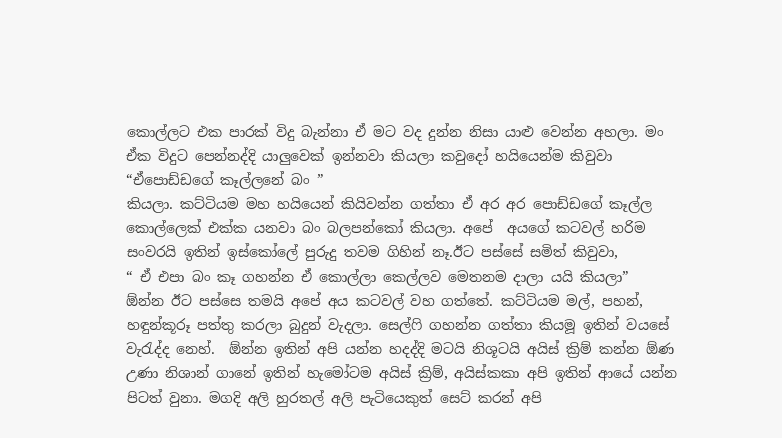කොල්ලට එක පාරක් විදු බැන්නා ඒ මට වද දුන්න නිසා යාළු වෙන්න අහලා. මං ඒක විදුට පෙන්නද්දි යාලුවෙක් ඉන්නවා කියලා කවුදෝ හයියෙන්ම කිවුවා
“ඒපොඩ්ඩගේ කෑල්ලනේ බං ”
කියලා. කට්ටියම මහ හයියෙන් කියිවන්න ගත්තා ඒ අර අර පොඩ්ඩගේ කෑල්ල කොල්ලෙක් එක්ක යනවා බං බලපන්කෝ කියලා. අපේ  අයගේ කටවල් හරිම සංවරයි ඉතින් ඉස්කෝලේ පුරුදු තවම ගිහින් නෑ.ඊට පස්සේ සමිත් කිවුවා,
“ ඒ එපා බං කෑ ගහන්න ඒ කොල්ලා කෙල්ලව මෙතනම දාලා යයි කියලා”
ඕන්න ඊට පස්සෙ තමයි අපේ අය කටවල් වහ ගත්තේ. කට්ටියම මල්, පහන්, හඳුන්කූරූ පත්තු කරලා බුදුන් වැදලා. සෙල්ෆි ගහන්න ගත්තා කියමූ ඉතින් වයසේ වැරැද්ද නෙහ්.  ඕන්න ඉතින් අපි යන්න හදද්දි මටයි නිශූටයි අයිස් ක්‍රිම් කන්න ඕණ උණා නිශාන් ගානේ ඉතින් හැමෝටම අයිස් ක්‍රිම්, අයිස්කකා අපි ඉතින් ආයේ යන්න පිටත් වුනා. මගදි අලි හුරතල් අලි පැටියෙකුත් සෙට් කරන් අපි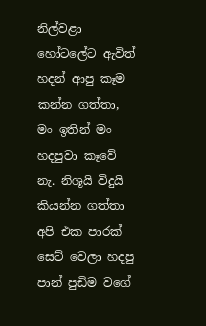නිල්වළා හෝටලේට ඇවිත් හදන් ආපු කෑම කන්න ගත්තා, මං ඉතින් මං හදපුවා කෑවේ නැ. නිශූයි විදුයි කියන්න ගත්තා අපි එක පාරක් සෙට් වෙලා හදපු පාන් පුඩිම වගේ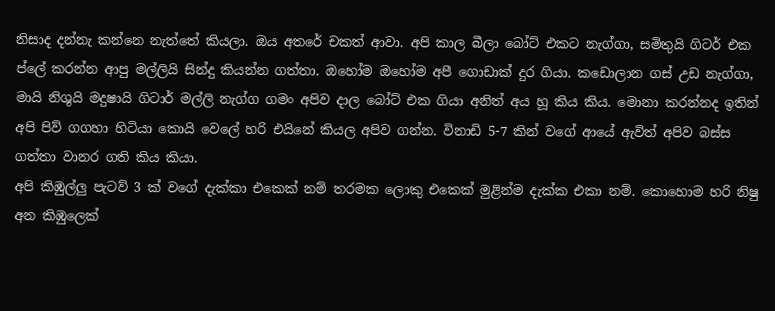නිසාද දන්නැ කන්නෙ නැත්තේ කියලා. ඔය අතරේ චකත් ආවා. අපි කාල බීලා බෝට් එකට නැග්ගා, සමිතුයි ගිටර් එක ප්ලේ කරන්න ආපු මල්ලියි සින්දු කියන්න ගත්තා. ඔහෝම ඔහෝම අපී ගොඩාක් දුර ගියා. කඩොලාන ගස් උඩ නැග්ගා, මායි නිශුයි මදුෂායි ගිටාර් මල්ලි නැග්ග ගමං අපිව දාල බෝට් එක ගියා අනිත් අය හූ කිය කිය. මොනා කරන්නද ඉතින් අපි පිව් ගගහා හිටියා කොයි වෙලේ හරි එයිනේ කියල අපිව ගන්න. විනාඩි 5-7 කින් වගේ ආයේ ඇවිත් අපිව බස්ස ගත්තා වානර ගති කිය කියා.
අපි කිඹුල්ලු පැටව් 3 ක් වගේ දැක්කා එකෙක් නම් තරමක ලොකු එකෙක් මුළින්ම දැක්ක එකා නම්. කොහොම හරි නිෂු අන කිඹුලෙක්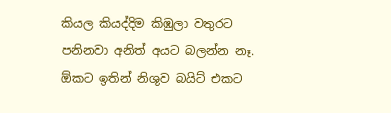කියල කියද්දිම කිඹුලා වතුරට පනිනවා අනිත් අයට බලන්න නෑ. ඕකට ඉතින් නිශුව බයිට් එකට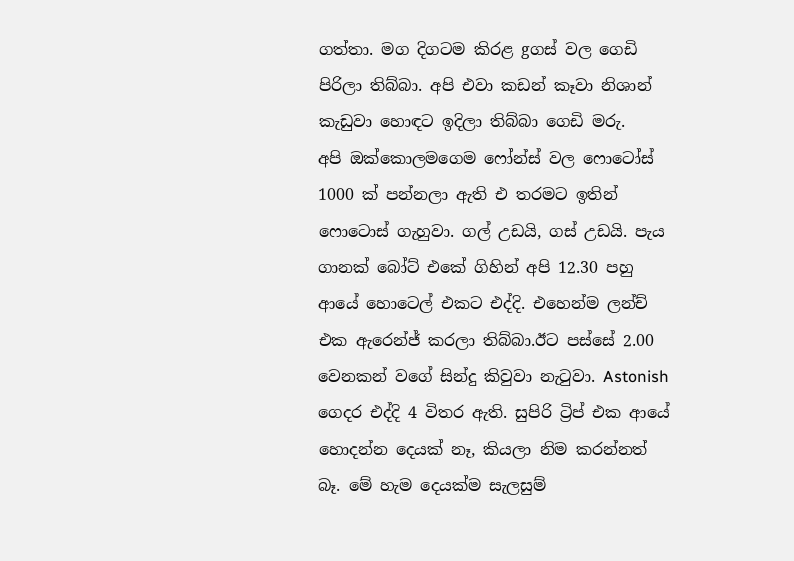ගත්තා. මග දිගටම කිරළ gගස් වල ගෙඩි පිරිලා තිබ්බා. අපි එවා කඩන් කෑවා නිශාන් කැඩුවා හොඳට ඉදිලා තිබ්බා ගෙඩි මරු.
අපි ඔක්කොලමගෙම ෆෝන්ස් වල ෆොටෝස් 1000 ක් පන්නලා ඇති එ තරමට ඉතින් ෆොටොස් ගැහුවා. ගල් උඩයි, ගස් උඩයි. පැය ගානක් බෝට් එකේ ගිහින් අපි 12.30 පහු ආයේ හොටෙල් එකට එද්දි. එහෙන්ම ලන්ච් එක ඇරෙන්ජ් කරලා තිබ්බා.ඊට පස්සේ 2.00 වෙනකන් වගේ සින්දු කිවුවා නැටුවා. Astonish ගෙදර එද්දි 4 විතර ඇති. සුපිරි ට්‍රිප් එක ආයේ හොදන්න දෙයක් නෑ, කියලා නිම කරන්නත් බෑ. මේ හැම දෙයක්ම සැලසුම්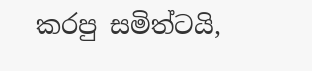කරපු සමිත්ටයි,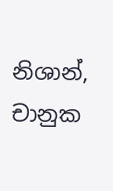නිශාන්, චානුක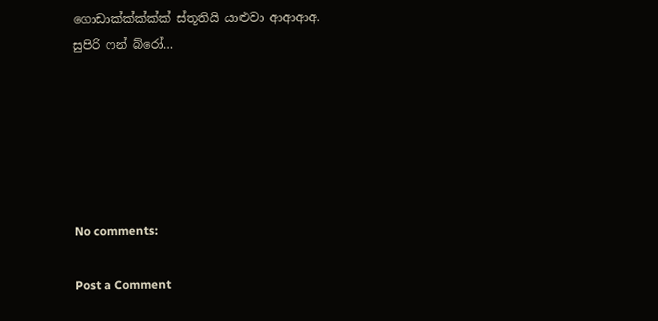ගොඩාක්ක්ක්ක්ක් ස්තූතියි යාළුවා ආආආඅ. සුපිරි ෆන් බ්රෝ…






No comments:

Post a Comment